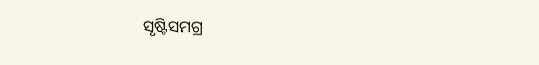ସୃଷ୍ଟିସମଗ୍ର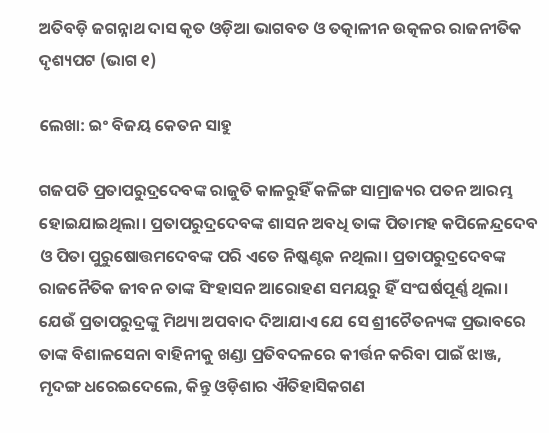ଅତିବଡ଼ି ଜଗନ୍ନାଥ ଦାସ କୃତ ଓଡ଼ିଆ ଭାଗବତ ଓ ତତ୍କାଳୀନ ଉତ୍କଳର ରାଜନୀତିକ ଦୃଶ୍ୟପଟ (ଭାଗ ୧)

ଲେଖା: ଇଂ ବିଜୟ କେତନ ସାହୁ

ଗଜପତି ପ୍ରତାପରୁଦ୍ରଦେବଙ୍କ ରାଜୁତି କାଳରୁହିଁ କଳିଙ୍ଗ ସାମ୍ରାଜ୍ୟର ପତନ ଆରମ୍ଭ ହୋଇଯାଇଥିଲା। ପ୍ରତାପରୁଦ୍ରଦେବଙ୍କ ଶାସନ ଅବଧି ତାଙ୍କ ପିତାମହ କପିଳେନ୍ଦ୍ରଦେବ ଓ ପିତା ପୁରୁଷୋତ୍ତମଦେବଙ୍କ ପରି ଏତେ ନିଷ୍କଣ୍ଟକ ନଥିଲା। ପ୍ରତାପରୁଦ୍ରଦେବଙ୍କ ରାଜନୈତିକ ଜୀବନ ତାଙ୍କ ସିଂହାସନ ଆରୋହଣ ସମୟରୁ ହିଁ ସଂଘର୍ଷପୂର୍ଣ୍ଣ ଥିଲା। ଯେଉଁ ପ୍ରତାପରୁଦ୍ରଙ୍କୁ ମିଥ୍ୟା ଅପବାଦ ଦିଆଯାଏ ଯେ ସେ ଶ୍ରୀଚୈତନ୍ୟଙ୍କ ପ୍ରଭାବରେ ତାଙ୍କ ବିଶାଳସେନା ବାହିନୀକୁ ଖଣ୍ଡା ପ୍ରତିବଦଳରେ କୀର୍ତ୍ତନ କରିବା ପାଇଁ ଝାଞ୍ଜ, ମୃଦଙ୍ଗ ଧରେଇଦେଲେ, କିନ୍ତୁ ଓଡ଼ିଶାର ଐତିହାସିକଗଣ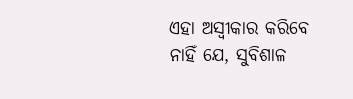ଏହା ଅସ୍ଵୀକାର କରିବେ ନାହିଁ ଯେ, ସୁବିଶାଳ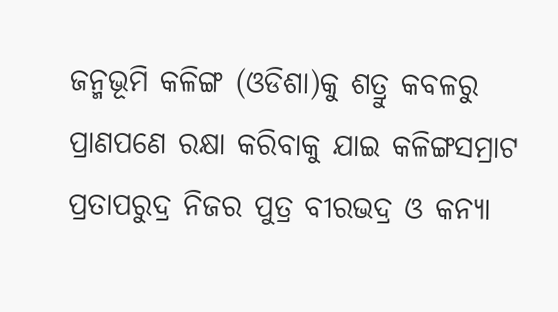ଜନ୍ମଭୂମି କଳିଙ୍ଗ (ଓଡିଶା)କୁ ଶତ୍ରୁ କବଳରୁ ପ୍ରାଣପଣେ ରକ୍ଷା କରିବାକୁ ଯାଇ କଳିଙ୍ଗସମ୍ରାଟ ପ୍ରତାପରୁଦ୍ର ନିଜର ପୁତ୍ର ବୀରଭଦ୍ର ଓ କନ୍ୟା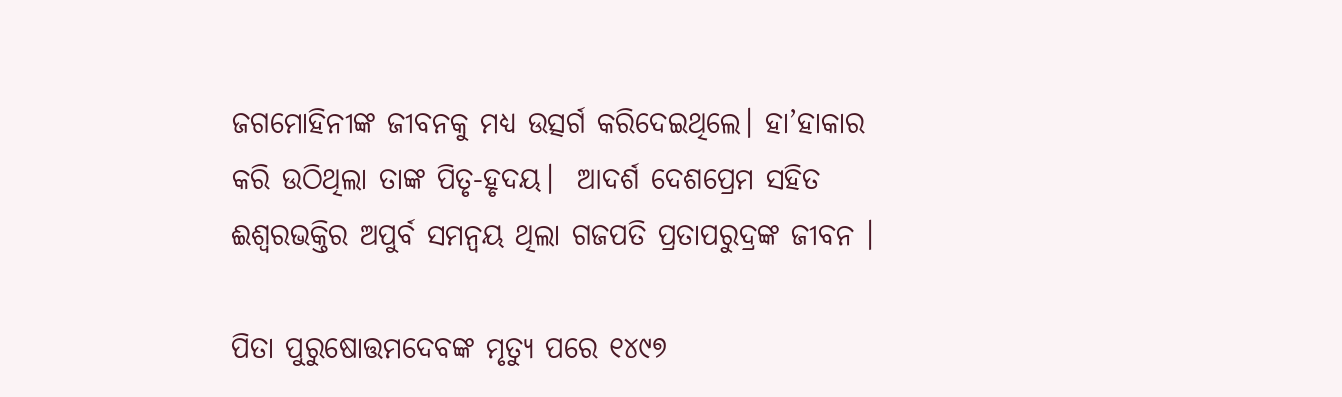ଜଗମୋହିନୀଙ୍କ ଜୀବନକୁ ମଧ୍ୟ ଉତ୍ସର୍ଗ କରିଦେଇଥିଲେ। ହା’ହାକାର କରି ଉଠିଥିଲା ତାଙ୍କ ପିତୃ-ହୃଦୟ।  ଆଦର୍ଶ ଦେଶପ୍ରେମ ସହିତ ଈଶ୍ୱରଭକ୍ତିର ଅପୁର୍ବ ସମନ୍ୱୟ ଥିଲା ଗଜପତି ପ୍ରତାପରୁଦ୍ରଙ୍କ ଜୀବନ ।

ପିତା ପୁରୁଷୋତ୍ତମଦେବଙ୍କ ମୃତ୍ୟୁ ପରେ ୧୪୯୭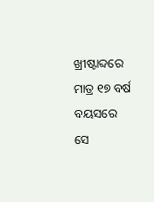ଖ୍ରୀଷ୍ଟାବ୍ଦରେ ମାତ୍ର ୧୭ ବର୍ଷ ବୟସରେ ସେ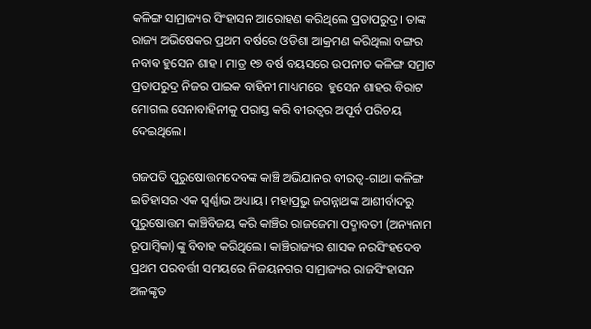କଳିଙ୍ଗ ସାମ୍ରାଜ୍ୟର ସିଂହାସନ ଆରୋହଣ କରିଥିଲେ ପ୍ରତାପରୁଦ୍ର। ତାଙ୍କ ରାଜ୍ୟ ଅଭିଷେକର ପ୍ରଥମ ବର୍ଷରେ ଓଡିଶା ଆକ୍ରମଣ କରିଥିଲା ବଙ୍ଗର ନବାଵ ହୁସେନ ଶାହ । ମାତ୍ର ୧୭ ବର୍ଷ ବୟସରେ ଉପନୀତ କଳିଙ୍ଗ ସମ୍ରାଟ ପ୍ରତାପରୁଦ୍ର ନିଜର ପାଇକ ବାହିନୀ ମାଧ୍ୟମରେ  ହୁସେନ ଶାହର ବିରାଟ ମୋଗଲ ସେନାବାହିନୀକୁ ପରାସ୍ତ କରି ବୀରତ୍ବର ଅପୂର୍ବ ପରିଚୟ ଦେଇଥିଲେ।

ଗଜପତି ପୁରୁଷୋତ୍ତମଦେବଙ୍କ କାଞ୍ଚି ଅଭିଯାନର ବୀରତ୍ୱ-ଗାଥା କଳିଙ୍ଗ ଇତିହାସର ଏକ ସ୍ବର୍ଣ୍ଣାଭ ଅଧ୍ୟାୟ। ମହାପ୍ରଭୁ ଜଗନ୍ନାଥଙ୍କ ଆଶୀର୍ବାଦରୁ ପୁରୁଷୋତ୍ତମ କାଞ୍ଚିବିଜୟ କରି କାଞ୍ଚିର ରାଜଜେମା ପଦ୍ମାବତୀ (ଅନ୍ୟନାମ ରୂପାମ୍ବିକା)ଙ୍କୁ ବିବାହ କରିଥିଲେ। କାଞ୍ଚିରାଜ୍ୟର ଶାସକ ନରସିଂହଦେବ ପ୍ରଥମ ପରବର୍ତ୍ତୀ ସମୟରେ ନିଜୟନଗର ସାମ୍ରାଜ୍ୟର ରାଜସିଂହାସନ ଅଳଙ୍କୃତ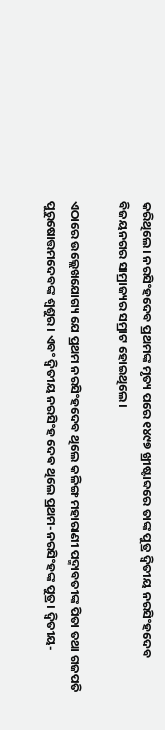କରିଥିଲେ। ନରସିଂହଦେବ ପ୍ରଥମଙ୍କ ମୃତ୍ୟ ପରେ ୧୪୯୭ ଖ୍ରୀଷ୍ଟାବ୍ଦରେ ତାଙ୍କ ପୁତ୍ର ଦ୍ଵିତୀୟ ନରସିଂହଦେବ ବିଜୟନଗର ସାମ୍ରାଜ୍ୟର ସମ୍ରାଟ ହୋଇଥିଲେ।

ଏଠାରେ ଉଲ୍ଲେଖଯୋଗ୍ୟ ଯେ ପ୍ରଥମ ନରସିଂହଦେବ ଥିଲେ କଳିଙ୍ଗ ମହାରାଣୀ ପଦ୍ମାବତୀଙ୍କ ପିତା ତଥା ଗଜପତି ପୁରୁଷୋତ୍ତମଦେବଙ୍କ ଶ୍ୱଶୁର। ଏବଂ ଦ୍ଵିତୀୟ ନରସିଂହ ଦେଵ ଥିଲେ ପ୍ରଥମ-ନରସିଂହଙ୍କ ପୁତ୍ର। ଦ୍ଵିତୀୟ-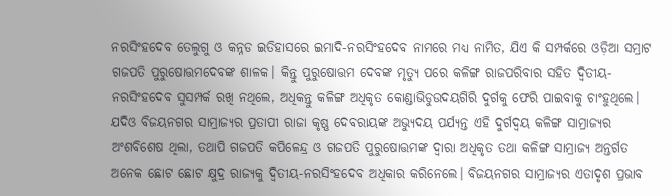ନରସିଂହଦେବ ତେଲୁଗୁ ଓ କନ୍ନଡ ଇତିହାସରେ ଇମାଦି-ନରସିଂହଦେବ ନାମରେ ମଧ୍ୟ ନାମିତ, ଯିଏ କି ସମ୍ପର୍କରେ ଓଡ଼ିଆ ସମ୍ରାଟ ଗଜପତି ପୁରୁଷୋତ୍ତମଦେବଙ୍କ ଶାଳକ। କିନ୍ତୁ ପୁରୁଷୋତ୍ତମ ଦେବଙ୍କ ମୃତ୍ୟୁ ପରେ କଳିଙ୍ଗ ରାଜପରିବାର ସହିତ ଦ୍ଵିତୀୟ-ନରସିଂହଦେବ ସୁସମ୍ପର୍କ ରଖି ନଥିଲେ, ଅଧିକନ୍ତୁ କଳିଙ୍ଗ ଅଧିକୃତ କୋଣ୍ଡାଭିଡୁଉଦୟଗିରି ଦୁର୍ଗକୁ ଫେରି ପାଇବାକୁ ଚାଂହୁଥିଲେ। ଯଦିଓ ବିଜୟନଗର ସାମ୍ରାଜ୍ୟର ପ୍ରତାପୀ ରାଜା କୃଷ୍ଣ ଦେବରାୟଙ୍କ ଅଭ୍ୟୁଦୟ ପର୍ଯ୍ୟନ୍ତ ଏହି ଦୁର୍ଗଦ୍ବୟ କଳିଙ୍ଗ ସାମ୍ରାଜ୍ୟର ଅଂଶବିଶେଷ ଥିଲା, ତଥାପି ଗଜପତି କପିଳେନ୍ଦ୍ର ଓ ଗଜପତି ପୁରୁଷୋତ୍ତମଙ୍କ ଦ୍ୱାରା ଅଧିକୃତ ତଥା କଳିଙ୍ଗ ସାମ୍ରାଜ୍ୟ ଅନ୍ତର୍ଗତ ଅନେକ ଛୋଟ ଛୋଟ କ୍ଷୁଦ୍ର ରାଜ୍ୟକୁ ଦ୍ଵିତୀୟ-ନରସିଂହଦେବ ଅଧିକାର କରିନେଲେ। ବିଜୟନଗର ସାମ୍ରାଜ୍ୟର ଏତାଦୃଶ ପ୍ରଭାବ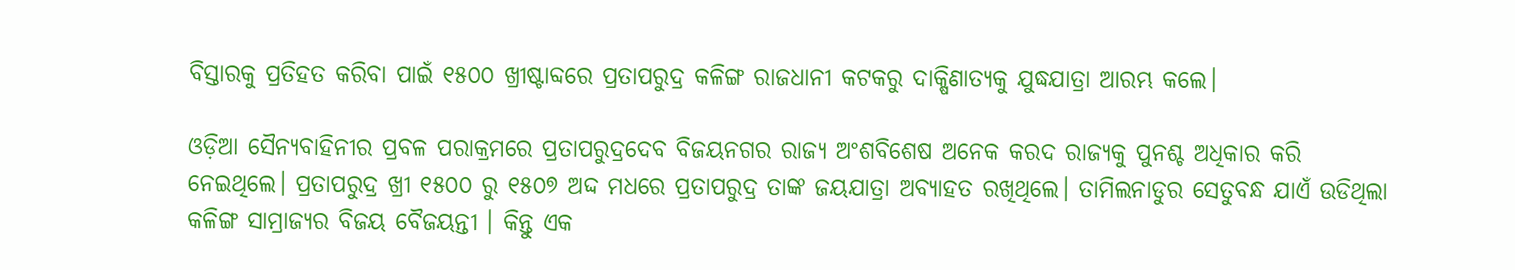ବିସ୍ତାରକୁ ପ୍ରତିହତ କରିବା ପାଇଁ ୧୫୦୦ ଖ୍ରୀଷ୍ଟାବ୍ଦରେ ପ୍ରତାପରୁଦ୍ର କଳିଙ୍ଗ ରାଜଧାନୀ କଟକରୁ ଦାକ୍ଷିଣାତ୍ୟକୁ ଯୁଦ୍ଧଯାତ୍ରା ଆରମ୍ଭ କଲେ।

ଓଡ଼ିଆ ସୈନ୍ୟବାହିନୀର ପ୍ରବଳ ପରାକ୍ରମରେ ପ୍ରତାପରୁଦ୍ରଦେବ ବିଜୟନଗର ରାଜ୍ୟ ଅଂଶବିଶେଷ ଅନେକ କରଦ ରାଜ୍ୟକୁ ପୁନଶ୍ଚ ଅଧିକାର କରି ନେଇଥିଲେ। ପ୍ରତାପରୁଦ୍ର ଖ୍ରୀ ୧୫୦୦ ରୁ ୧୫୦୭ ଅଦ୍ଦ ମଧରେ ପ୍ରତାପରୁଦ୍ର ତାଙ୍କ ଜୟଯାତ୍ରା ଅବ୍ୟାହତ ରଖିଥିଲେ। ତାମିଲନାଡୁର ସେତୁବନ୍ଧ ଯାଏଁ ଉଡିଥିଲା କଳିଙ୍ଗ ସାମ୍ରାଜ୍ୟର ବିଜୟ ବୈଜୟନ୍ତୀ । କିନ୍ତୁ ଏକ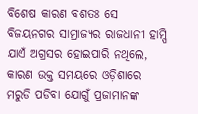ବିଶେଷ କାରଣ ବଶତଃ ସେ ବିଜୟନଗର ସାମ୍ରାଜ୍ୟର ରାଜଧାନୀ ହାମ୍ପି ଯାଏଁ ଅଗ୍ରସର ହୋଇପାରି ନଥିଲେ, କାରଣ ଉକ୍ତ ସମୟରେ ଓଡ଼ିଶାରେ ମରୁଡି ପଡିବା ଯୋଗୁଁ ପ୍ରଜାମାନଙ୍କ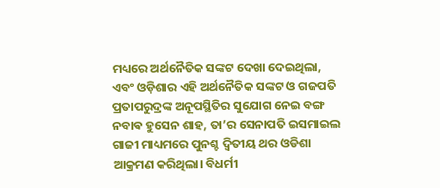ମଧ୍ୟରେ ଅର୍ଥନୈତିକ ସଙ୍କଟ ଦେଖା ଦେଇଥିଲା, ଏବଂ ଓଡ଼ିଶାର ଏହି ଅର୍ଥନୈତିକ ସଙ୍କଟ ଓ ଗଜପତି ପ୍ରତାପରୁଦ୍ରଙ୍କ ଅନୂପସ୍ଥିତିର ସୁଯୋଗ ନେଇ ବଙ୍ଗ ନବାଵ ହୁସେନ ଶାହ, ତା’ର ସେନାପତି ଇସମାଇଲ ଗାଜୀ ମାଧ୍ୟମରେ ପୁନଶ୍ଚ ଦ୍ଵିତୀୟ ଥର ଓଡିଶା ଆକ୍ରମଣ କରିଥିଲା। ବିଧର୍ମୀ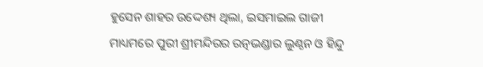ହୁସେନ ଶାହର ଉଦ୍ଦେଶ୍ୟ ଥିଲା, ଇସମାଇଲ ଗାଜୀ ମାଧ୍ୟମରେ ପୁରୀ ଶ୍ରୀମନ୍ଦିରର ରତ୍ନଭଣ୍ଡାର ଲୁଣ୍ଠନ ଓ ହିନ୍ଦୁ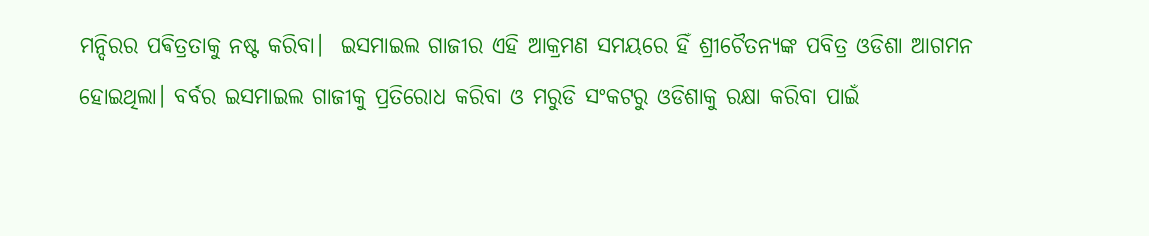ମନ୍ଦିରର ପଵିତ୍ରତାକୁ ନଷ୍ଟ କରିବା।  ଇସମାଇଲ ଗାଜୀର ଏହି ଆକ୍ରମଣ ସମୟରେ ହିଁ ଶ୍ରୀଚୈତନ୍ୟଙ୍କ ପବିତ୍ର ଓଡିଶା ଆଗମନ ହୋଇଥିଲା। ବର୍ବର ଇସମାଇଲ ଗାଜୀକୁ ପ୍ରତିରୋଧ କରିବା ଓ ମରୁଡି ସଂକଟରୁ ଓଡିଶାକୁ ରକ୍ଷା କରିବା ପାଇଁ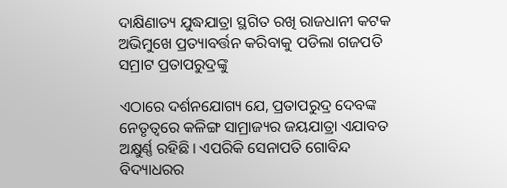ଦାକ୍ଷିଣାତ୍ୟ ଯୁଦ୍ଧଯାତ୍ରା ସ୍ଥଗିତ ରଖି ରାଜଧାନୀ କଟକ ଅଭିମୁଖେ ପ୍ରତ୍ୟାବର୍ତ୍ତନ କରିବାକୁ ପଡିଲା ଗଜପତି ସମ୍ରାଟ ପ୍ରତାପରୁଦ୍ରଙ୍କୁ

ଏଠାରେ ଦର୍ଶନଯୋଗ୍ୟ ଯେ, ପ୍ରତାପରୁଦ୍ର ଦେବଙ୍କ ନେତୃତ୍ୱରେ କଳିଙ୍ଗ ସାମ୍ରାଜ୍ୟର ଜୟଯାତ୍ରା ଏଯାବତ ଅକ୍ଷୁର୍ଣ୍ଣ ରହିଛି। ଏପରିକି ସେନାପତି ଗୋବିନ୍ଦ ବିଦ୍ୟାଧରର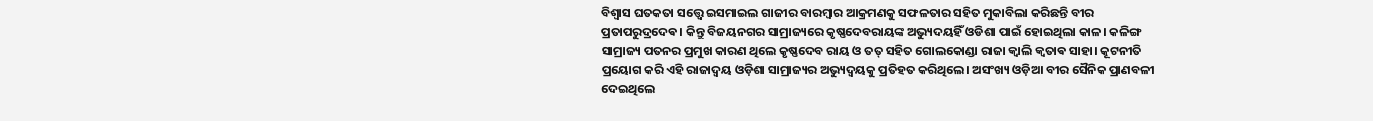ବିଶ୍ୱାସ ଘତକତା ସତ୍ତ୍ୱେ ଇସମାଇଲ ଗାଜୀର ବାରମ୍ବାର ଆକ୍ରମଣକୁ ସଫଳତାର ସହିତ ମୁକାବିଲା କରିଛନ୍ତି ବୀର ପ୍ରତାପରୁଦ୍ରଦେଵ। କିନ୍ତୁ ବିଜୟନଗର ସାମ୍ରାଜ୍ୟରେ କୃଷ୍ଣଦେବରାୟଙ୍କ ଅଭ୍ୟୁଦୟହିଁ ଓଡିଶା ପାଇଁ ହୋଇଥିଲା କାଳ। କଳିଙ୍ଗ ସାମ୍ରାଜ୍ୟ ପତନର ପ୍ରମୁଖ କାରଣ ଥିଲେ କୃଷ୍ଣଦେବ ରାୟ ଓ ତତ୍ ସହିତ ଗୋଲକୋଣ୍ଡା ରାଜା କ୍ୱାଲି କ୍ଵତାଵ ସାହା। କୂଟନୀତି ପ୍ରୟୋଗ କରି ଏହି ରାଜାଦ୍ବୟ ଓଡ଼ିଶା ସାମ୍ରାଜ୍ୟର ଅଭ୍ୟୁଦ୍ବୟକୁ ପ୍ରତିହତ କରିଥିଲେ। ଅସଂଖ୍ୟ ଓଡ଼ିଆ ବୀର ସୈନିକ ପ୍ରାଣବଳୀ ଦେଇଥିଲେ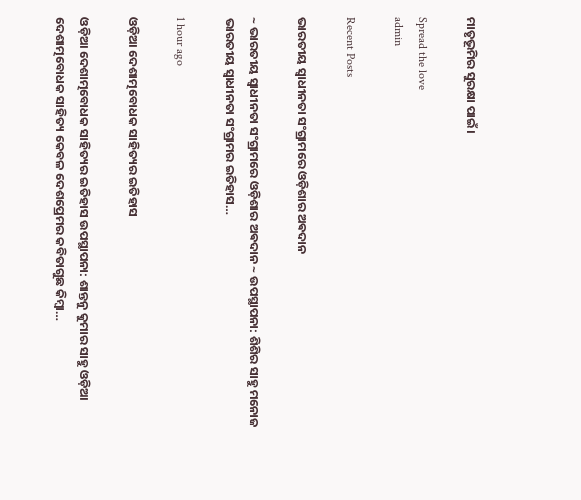ମାତୃଭୂମିର ସୁରକ୍ଷା ପାଇଁ।

Spread the love
admin

Recent Posts

ଭାରତୀୟ ସ୍ୱାଧୀନତା ସଂଗ୍ରାମରେ ଓଡ଼ିଶାର ଅଵଦାନ

~ ଭାରତୀୟ ସ୍ୱାଧୀନତା ସଂଗ୍ରାମରେ ଓଡ଼ିଶାର ଅଵଦାନ ~ ଉପସ୍ଥାପନା: ଶିଶିର ସାହୁ ମନୋଜ ଭାରତୀୟ ସ୍ଵାଧୀନତା ସଂଗ୍ରାମର ଇତିହାସ…

1 hour ago

ଓଡ଼ିଆ ଦେଶାତ୍ମବୋଧକ ସାହିତ୍ୟର ଇତିହାସ

ଓଡ଼ିଆ ଦେଶାତ୍ମବୋଧକ ସାହିତ୍ୟର ଇତିହାସ ଉପସ୍ଥାପନା: ଶାନ୍ତନୁ କୁମାର ସାହୁ ଓଡ଼ିଆ ଦେଶାତ୍ମବୋଧକ ସାହିତ୍ୟ କେବଳ ଦେଶପ୍ରେମର କବିତାଗୁଛ କିମ୍ବା…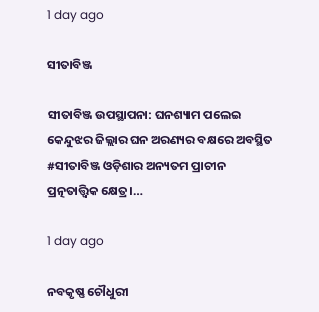1 day ago

ସୀତାବିଞ୍ଜ

ସୀତାବିଞ୍ଜ ଉପସ୍ଥାପନା: ଘନଶ୍ୟାମ ପଲେଇ କେନ୍ଦୁଝର ଜିଲ୍ଲାର ଘନ ଅରଣ୍ୟର ବକ୍ଷରେ ଅବସ୍ଥିତ #ସୀତାବିଞ୍ଜ ଓଡ଼ିଶାର ଅନ୍ୟତମ ପ୍ରାଚୀନ ପ୍ରତ୍ନତାତ୍ତ୍ୱିକ କ୍ଷେତ୍ର।…

1 day ago

ନବକୃଷ୍ଣ ଚୌଧୁରୀ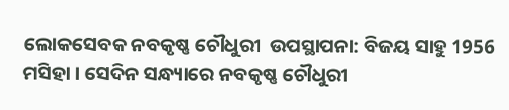ଲୋକସେବକ ନବକୃଷ୍ଣ ଚୌଧୁରୀ  ଉପସ୍ଥାପନା: ବିଜୟ ସାହୁ 1956 ମସିହା । ସେଦିନ ସନ୍ଧ୍ୟାରେ ନବକୃଷ୍ଣ ଚୌଧୁରୀ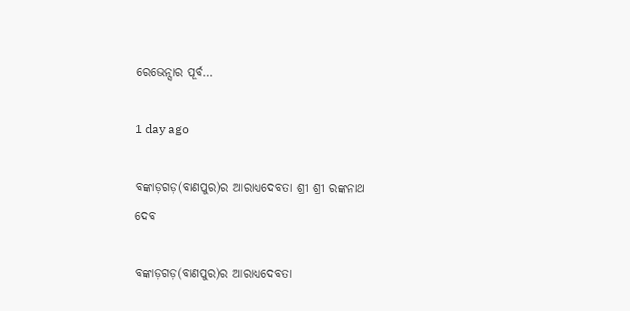ରେଭେନ୍ସାର ପୂର୍ବ…

1 day ago

ବଙ୍କାଡ଼ଗଡ଼(ବାଣପୁର)ର ଆରାଧ୍ୟଦେବତା ଶ୍ରୀ ଶ୍ରୀ ରଙ୍କନାଥ ଦେବ

ବଙ୍କାଡ଼ଗଡ଼(ବାଣପୁର)ର ଆରାଧ୍ୟଦେବତା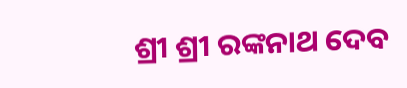ଶ୍ରୀ ଶ୍ରୀ ରଙ୍କନାଥ ଦେବ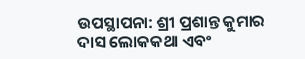ଉପସ୍ଥାପନା: ଶ୍ରୀ ପ୍ରଶାନ୍ତ କୁମାର ଦାସ ଲୋକକଥା ଏବଂ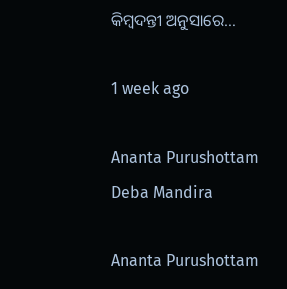କିମ୍ବଦନ୍ତୀ ଅନୁସାରେ…

1 week ago

Ananta Purushottam Deba Mandira

Ananta Purushottam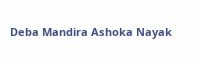Deba Mandira Ashoka Nayak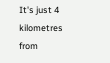It's just 4 kilometres from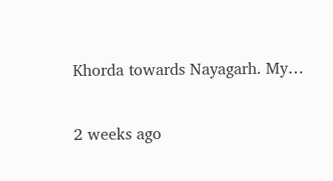Khorda towards Nayagarh. My…

2 weeks ago